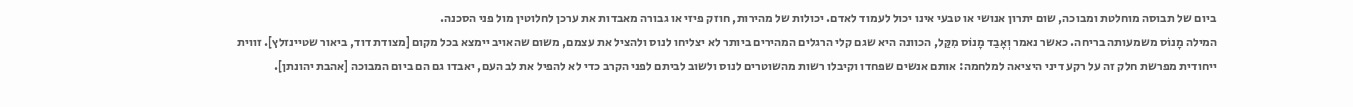ביום של תבוסה מוחלטת ומבוכה, שום יתרון אנושי או טבעי אינו יכול לעמוד לאדם. יכולות של מהירות, חוזק פיזי או גבורה מאבדות את ערכן לחלוטין מול פני הסכנה.
המילה מָנוֹס משמעותה בריחה. כאשר נאמר וְאָבַד מָנוֹס מִקַּל, הכוונה היא שגם קלי הרגלים המהירים ביותר לא יצליחו לנוס ולהציל את עצמם, משום שהאויב יימצא בכל מקום [מצודת דוד, ביאור שטיינזלץ]. זווית ייחודית מפרשת חלק זה על רקע דיני היציאה למלחמה: אותם אנשים שפחדו וקיבלו רשות מהשוטרים לנוס ולשוב לביתם לפני הקרב כדי לא להפיל את לב העם, יאבדו גם הם ביום המבוכה [אהבת יהונתן].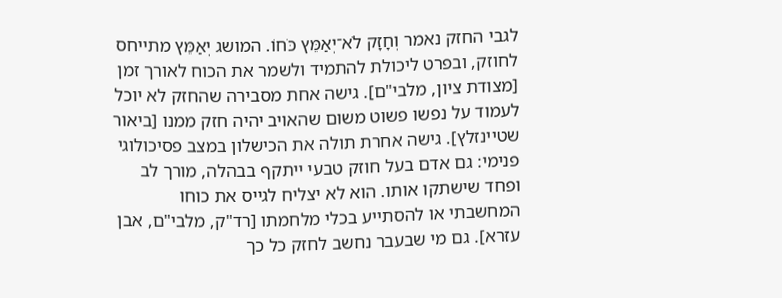לגבי החזק נאמר וְחָזָק לֹא־יְאַמֵּץ כֹּחוֹ. המושג יְאַמֵּץ מתייחס לחוזק, ובפרט ליכולת להתמיד ולשמר את הכוח לאורך זמן [מצודת ציון, מלבי"ם]. גישה אחת מסבירה שהחזק לא יוכל לעמוד על נפשו פשוט משום שהאויב יהיה חזק ממנו [ביאור שטיינזלץ]. גישה אחרת תולה את הכישלון במצב פסיכולוגי פנימי: גם אדם בעל חוזק טבעי ייתקף בבהלה, מורך לב ופחד שישתקו אותו. הוא לא יצליח לגייס את כוחו המחשבתי או להסתייע בכלי מלחמתו [רד"ק, מלבי"ם, אבן עזרא]. גם מי שבעבר נחשב לחזק כל כך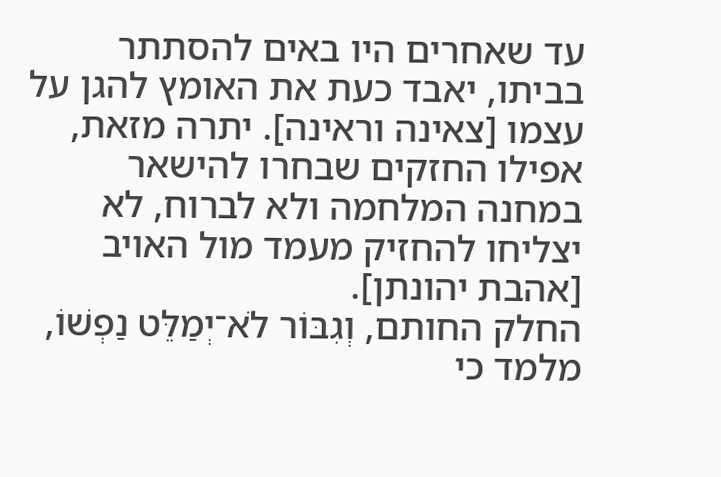עד שאחרים היו באים להסתתר בביתו, יאבד כעת את האומץ להגן על עצמו [צאינה וראינה]. יתרה מזאת, אפילו החזקים שבחרו להישאר במחנה המלחמה ולא לברוח, לא יצליחו להחזיק מעמד מול האויב [אהבת יהונתן].
החלק החותם, וְגִבּוֹר לֹא־יְמַלֵּט נַפְשׁוֹ, מלמד כי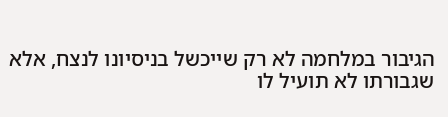הגיבור במלחמה לא רק שייכשל בניסיונו לנצח, אלא שגבורתו לא תועיל לו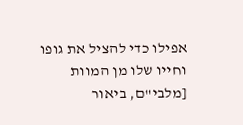אפילו כדי להציל את גופו וחייו שלו מן המוות [מלבי"ם, ביאור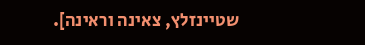שטיינזלץ, צאינה וראינה].